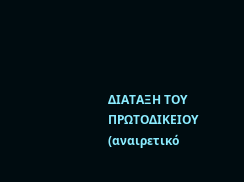ΔΙΑΤΑΞΗ ΤΟΥ ΠΡΩΤΟΔΙΚΕΙΟΥ (αναιρετικό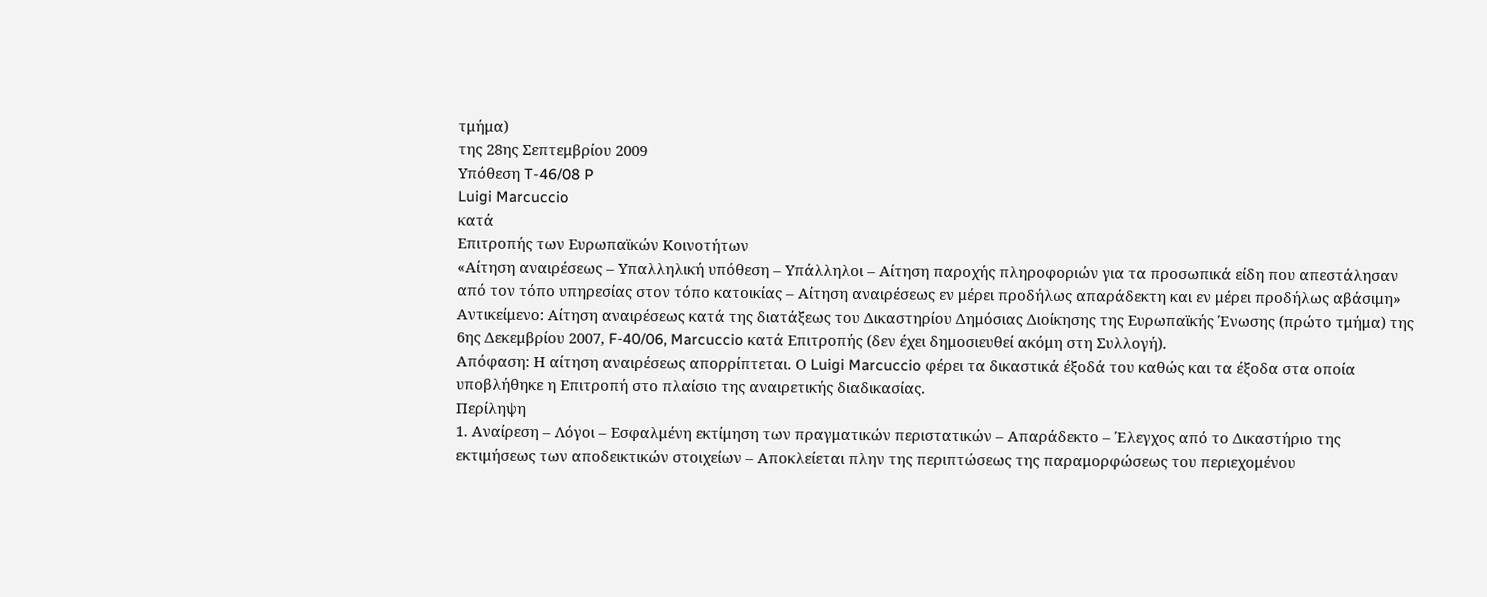τμήμα)
της 28ης Σεπτεμβρίου 2009
Υπόθεση T-46/08 P
Luigi Marcuccio
κατά
Επιτροπής των Ευρωπαϊκών Κοινοτήτων
«Αίτηση αναιρέσεως – Υπαλληλική υπόθεση – Υπάλληλοι – Αίτηση παροχής πληροφοριών για τα προσωπικά είδη που απεστάλησαν από τον τόπο υπηρεσίας στον τόπο κατοικίας – Αίτηση αναιρέσεως εν μέρει προδήλως απαράδεκτη και εν μέρει προδήλως αβάσιμη»
Αντικείμενο: Αίτηση αναιρέσεως κατά της διατάξεως του Δικαστηρίου Δημόσιας Διοίκησης της Ευρωπαϊκής Ένωσης (πρώτο τμήμα) της 6ης Δεκεμβρίου 2007, F‑40/06, Marcuccio κατά Επιτροπής (δεν έχει δημοσιευθεί ακόμη στη Συλλογή).
Απόφαση: Η αίτηση αναιρέσεως απορρίπτεται. Ο Luigi Marcuccio φέρει τα δικαστικά έξοδά του καθώς και τα έξοδα στα οποία υποβλήθηκε η Επιτροπή στο πλαίσιο της αναιρετικής διαδικασίας.
Περίληψη
1. Αναίρεση – Λόγοι – Εσφαλμένη εκτίμηση των πραγματικών περιστατικών – Απαράδεκτο – Έλεγχος από το Δικαστήριο της εκτιμήσεως των αποδεικτικών στοιχείων – Αποκλείεται πλην της περιπτώσεως της παραμορφώσεως του περιεχομένου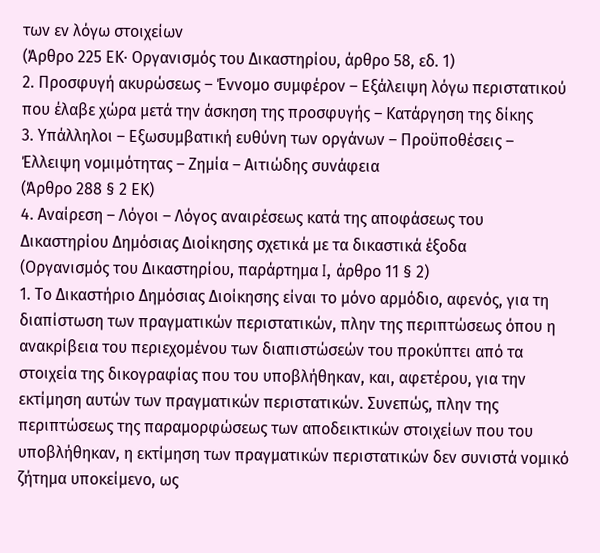των εν λόγω στοιχείων
(Άρθρο 225 ΕΚ· Οργανισμός του Δικαστηρίου, άρθρο 58, εδ. 1)
2. Προσφυγή ακυρώσεως – Έννομο συμφέρον – Εξάλειψη λόγω περιστατικού που έλαβε χώρα μετά την άσκηση της προσφυγής – Κατάργηση της δίκης
3. Υπάλληλοι – Εξωσυμβατική ευθύνη των οργάνων – Προϋποθέσεις – Έλλειψη νομιμότητας – Ζημία – Αιτιώδης συνάφεια
(Άρθρο 288 § 2 ΕΚ)
4. Αναίρεση – Λόγοι – Λόγος αναιρέσεως κατά της αποφάσεως του Δικαστηρίου Δημόσιας Διοίκησης σχετικά με τα δικαστικά έξοδα
(Οργανισμός του Δικαστηρίου, παράρτημα I, άρθρο 11 § 2)
1. Το Δικαστήριο Δημόσιας Διοίκησης είναι το μόνο αρμόδιο, αφενός, για τη διαπίστωση των πραγματικών περιστατικών, πλην της περιπτώσεως όπου η ανακρίβεια του περιεχομένου των διαπιστώσεών του προκύπτει από τα στοιχεία της δικογραφίας που του υποβλήθηκαν, και, αφετέρου, για την εκτίμηση αυτών των πραγματικών περιστατικών. Συνεπώς, πλην της περιπτώσεως της παραμορφώσεως των αποδεικτικών στοιχείων που του υποβλήθηκαν, η εκτίμηση των πραγματικών περιστατικών δεν συνιστά νομικό ζήτημα υποκείμενο, ως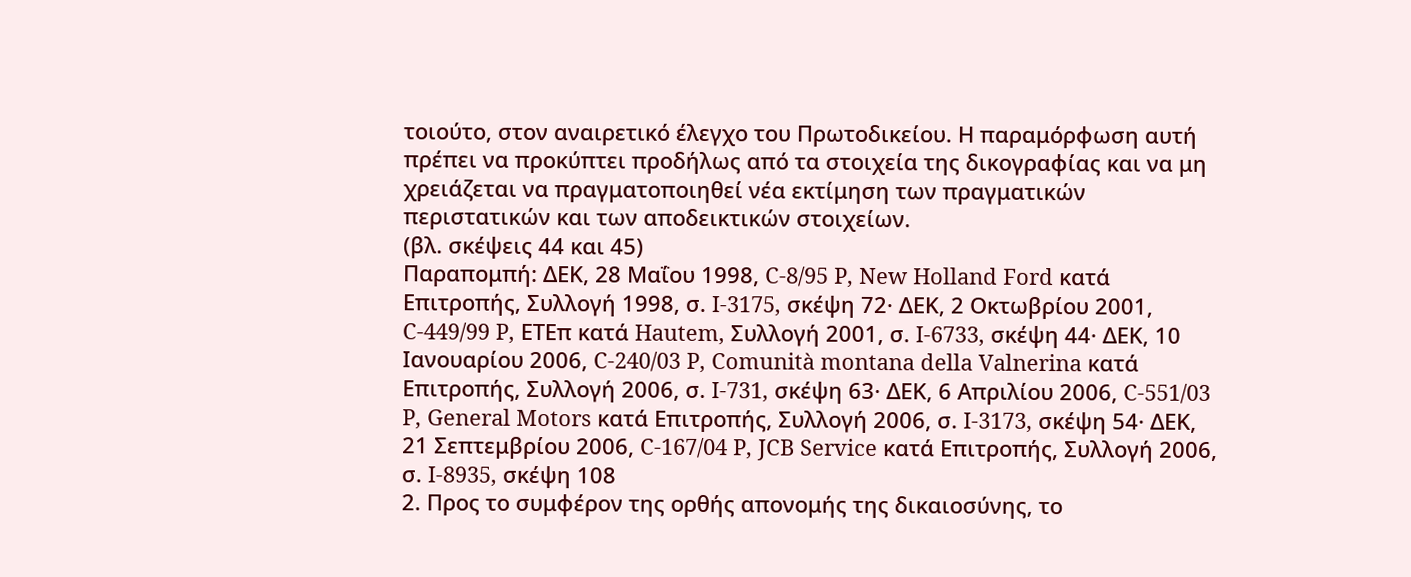τοιούτο, στον αναιρετικό έλεγχο του Πρωτοδικείου. Η παραμόρφωση αυτή πρέπει να προκύπτει προδήλως από τα στοιχεία της δικογραφίας και να μη χρειάζεται να πραγματοποιηθεί νέα εκτίμηση των πραγματικών περιστατικών και των αποδεικτικών στοιχείων.
(βλ. σκέψεις 44 και 45)
Παραπομπή: ΔΕΚ, 28 Μαΐου 1998, C‑8/95 P, New Holland Ford κατά Επιτροπής, Συλλογή 1998, σ. I‑3175, σκέψη 72· ΔΕΚ, 2 Οκτωβρίου 2001, C‑449/99 P, ΕΤΕπ κατά Hautem, Συλλογή 2001, σ. I‑6733, σκέψη 44· ΔΕΚ, 10 Ιανουαρίου 2006, C‑240/03 P, Comunità montana della Valnerina κατά Επιτροπής, Συλλογή 2006, σ. I‑731, σκέψη 63· ΔΕΚ, 6 Απριλίου 2006, C‑551/03 P, General Motors κατά Επιτροπής, Συλλογή 2006, σ. I-3173, σκέψη 54· ΔΕΚ, 21 Σεπτεμβρίου 2006, C‑167/04 P, JCB Service κατά Επιτροπής, Συλλογή 2006, σ. I‑8935, σκέψη 108
2. Προς το συμφέρον της ορθής απονομής της δικαιοσύνης, το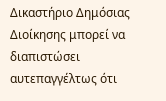Δικαστήριο Δημόσιας Διοίκησης μπορεί να διαπιστώσει αυτεπαγγέλτως ότι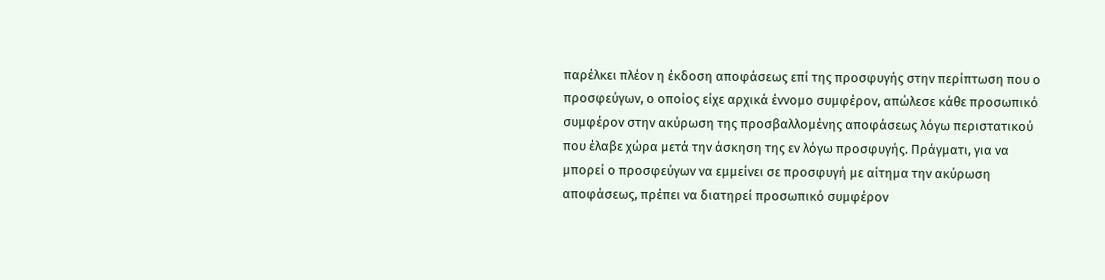παρέλκει πλέον η έκδοση αποφάσεως επί της προσφυγής στην περίπτωση που ο προσφεύγων, ο οποίος είχε αρχικά έννομο συμφέρον, απώλεσε κάθε προσωπικό συμφέρον στην ακύρωση της προσβαλλομένης αποφάσεως λόγω περιστατικού που έλαβε χώρα μετά την άσκηση της εν λόγω προσφυγής. Πράγματι, για να μπορεί ο προσφεύγων να εμμείνει σε προσφυγή με αίτημα την ακύρωση αποφάσεως, πρέπει να διατηρεί προσωπικό συμφέρον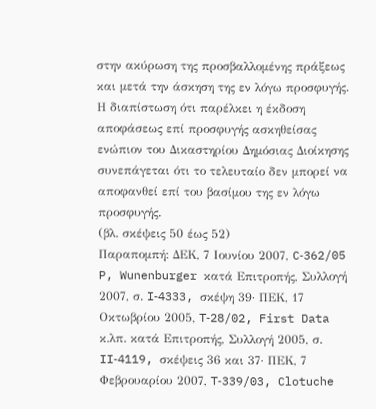στην ακύρωση της προσβαλλομένης πράξεως και μετά την άσκηση της εν λόγω προσφυγής.
Η διαπίστωση ότι παρέλκει η έκδοση αποφάσεως επί προσφυγής ασκηθείσας ενώπιον του Δικαστηρίου Δημόσιας Διοίκησης συνεπάγεται ότι το τελευταίο δεν μπορεί να αποφανθεί επί του βασίμου της εν λόγω προσφυγής.
(βλ. σκέψεις 50 έως 52)
Παραπομπή: ΔΕΚ, 7 Ιουνίου 2007, C‑362/05 P, Wunenburger κατά Επιτροπής, Συλλογή 2007, σ. I‑4333, σκέψη 39· ΠΕΚ, 17 Οκτωβρίου 2005, T‑28/02, First Data κ.λπ. κατά Επιτροπής, Συλλογή 2005, σ. II‑4119, σκέψεις 36 και 37· ΠΕΚ, 7 Φεβρουαρίου 2007, T‑339/03, Clotuche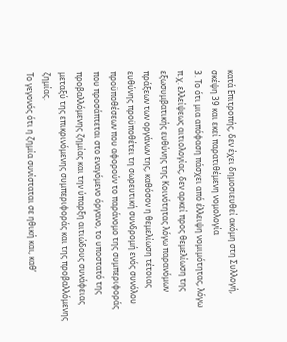κατά Επιτροπής, δεν έχει δημοσιευθεί ακόμη στη Συλλογή, σκέψη 39 και εκεί παρατιθέμενη νομολογία
3. Το ότι μια απόφαση πάσχει από έλλειψη νομιμότητας, λόγω π.χ. ελλείψεως αιτιολογίας, δεν αρκεί προς θεμελίωση της εξωσυμβατικής ευθύνης της Κοινότητας λόγω παρανόμων πράξεων των οργάνων της, καθόσον η θεμελίωση τέτοιας ευθύνης προϋποθέτει τη σωρευτική συνδρομή ενός συνόλου προϋποθέσεων που αφορούν το παράνομο της συμπεριφοράς που προσάπτεται στο εναγόμενο όργανο, το υποστατό της προβαλλόμενης ζημίας και την ύπαρξη αιτιώδους συνάφειας μεταξύ της επικρινόμενης συμπεριφοράς και της προβαλλόμενης ζημίας.
Το γεγονός ότι η ζημία συνίσταται σε ηθική και, καθ’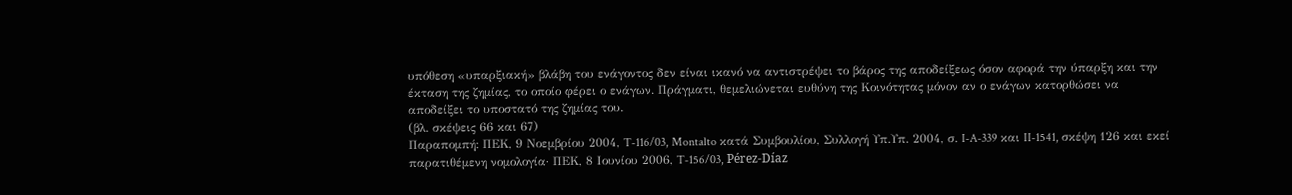υπόθεση «υπαρξιακή» βλάβη του ενάγοντος δεν είναι ικανό να αντιστρέψει το βάρος της αποδείξεως όσον αφορά την ύπαρξη και την έκταση της ζημίας, το οποίο φέρει ο ενάγων. Πράγματι, θεμελιώνεται ευθύνη της Κοινότητας μόνον αν ο ενάγων κατορθώσει να αποδείξει το υποστατό της ζημίας του.
(βλ. σκέψεις 66 και 67)
Παραπομπή: ΠΕΚ, 9 Νοεμβρίου 2004, T‑116/03, Montalto κατά Συμβουλίου, Συλλογή Υπ.Υπ. 2004, σ. I‑A‑339 και II‑1541, σκέψη 126 και εκεί παρατιθέμενη νομολογία· ΠΕΚ, 8 Ιουνίου 2006, T‑156/03, Pérez-Díaz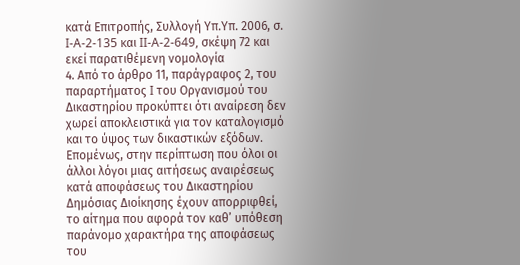κατά Επιτροπής, Συλλογή Υπ.Υπ. 2006, σ. I‑A‑2‑135 και II‑A‑2‑649, σκέψη 72 και εκεί παρατιθέμενη νομολογία
4. Από το άρθρο 11, παράγραφος 2, του παραρτήματος I του Οργανισμού του Δικαστηρίου προκύπτει ότι αναίρεση δεν χωρεί αποκλειστικά για τον καταλογισμό και το ύψος των δικαστικών εξόδων. Επομένως, στην περίπτωση που όλοι οι άλλοι λόγοι μιας αιτήσεως αναιρέσεως κατά αποφάσεως του Δικαστηρίου Δημόσιας Διοίκησης έχουν απορριφθεί, το αίτημα που αφορά τον καθ’ υπόθεση παράνομο χαρακτήρα της αποφάσεως του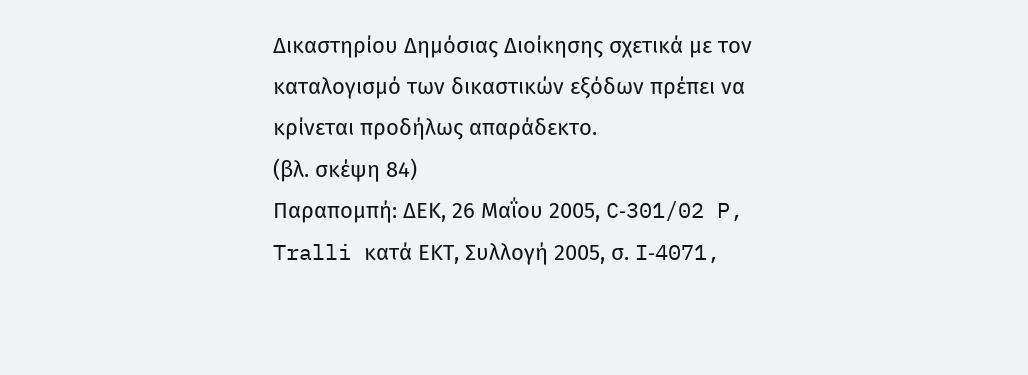Δικαστηρίου Δημόσιας Διοίκησης σχετικά με τον καταλογισμό των δικαστικών εξόδων πρέπει να κρίνεται προδήλως απαράδεκτο.
(βλ. σκέψη 84)
Παραπομπή: ΔΕΚ, 26 Μαΐου 2005, C‑301/02 P, Tralli κατά ΕΚΤ, Συλλογή 2005, σ. I‑4071,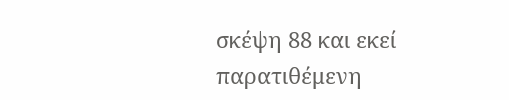σκέψη 88 και εκεί παρατιθέμενη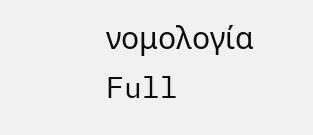νομολογία
Full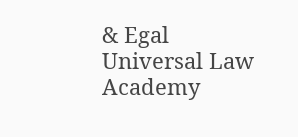& Egal Universal Law Academy